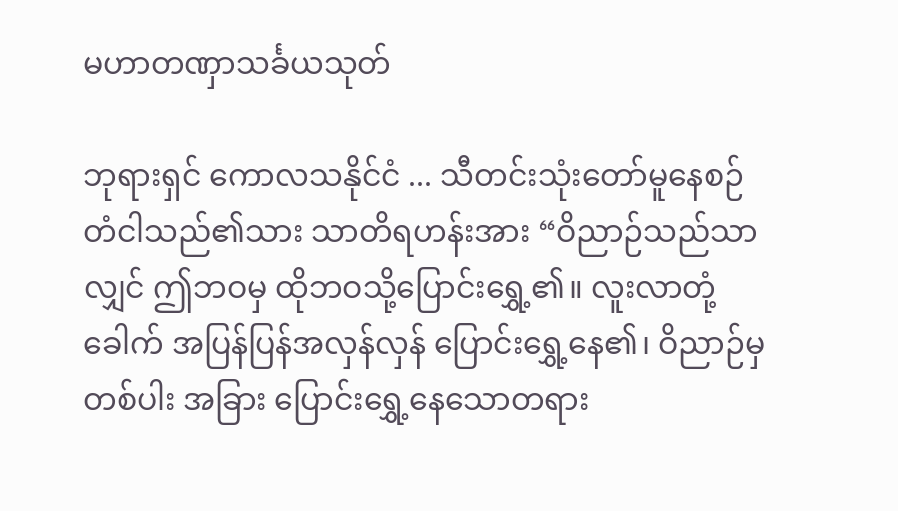မဟာတဏှာသင်္ခယသုတ်

ဘုရားရှင် ကောလသနိုင်ငံ ... သီတင်းသုံးတော်မူနေစဉ် တံငါသည်၏သား သာတိရဟန်းအား “ဝိညာဉ်သည်သာလျှင် ဤဘဝမှ ထိုဘဝသို့ပြောင်းရွှေ့၏။ လူးလာတုံ့ခေါက် အပြန်ပြန်အလှန်လှန် ပြောင်းရွှေ့နေ၏၊ ဝိညာဉ်မှတစ်ပါး အခြား ပြောင်းရွှေ့နေသောတရား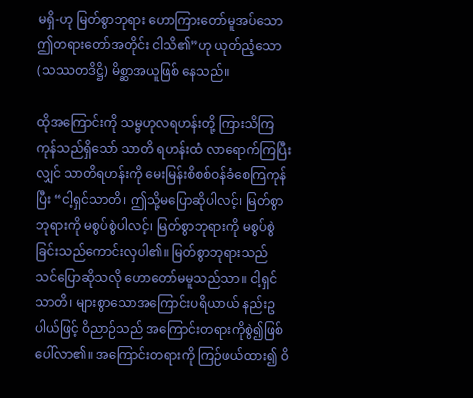မရှိ-ဟု မြတ်စွာဘုရား ဟောကြားတော်မူအပ်သော ဤတရားတော်အတိုင်း ငါသိ၏”ဟု ယုတ်ညံ့သော (သဿတဒိဋ္ဌိ) မိစ္ဆာအယူဖြစ် နေသည်။

ထိုအကြောင်းကို သမ္ဗဟုလရဟန်းတို့ ကြားသိကြကုန်သည်ရှိသော် သာတိ ရဟန်းထံ လာရောက်ကြပြီးလျှင် သာတိရဟန်းကို မေးမြန်းစိစစ်ဝန်ခံစေကြကုန်ပြီး “ငါ့ရှင်သာတိ၊ ဤသို့မပြောဆိုပါလင့်၊ မြတ်စွာဘုရားကို မစွပ်စွဲပါလင့်၊ မြတ်စွာဘုရားကို မစွပ်စွဲခြင်းသည်ကောင်းလှပါ၏။ မြတ်စွာဘုရားသည် သင်ပြောဆိုသလို ဟောတော်မမူသည်သာ။ ငါ့ရှင်သာတိ၊ များစွာသောအကြောင်းပရိယာယ် နည်းဥပါယ်ဖြင့် ဝိညာဉ်သည် အကြောင်းတရားကိုစွဲ၍ဖြစ်ပေါ်လာ၏။ အကြောင်းတရားကို ကြဉ်ဖယ်ထား၍ ဝိ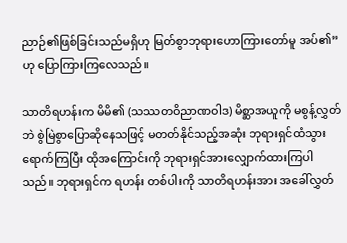ညာဉ်၏ဖြစ်ခြင်းသည်မရှိဟု မြတ်စွာဘုရားဟောကြားတော်မူ အပ်၏”ဟု ပြောကြားကြလေသည်။

သာတိရဟန်းက မိမိ၏ (သဿတဝိညာဏဝါဒ) မိစ္ဆာအယူကို မစွန့်လွှတ်ဘဲ စွဲမြဲစွာပြောဆိုနေသဖြင့် မတတ်နိုင်သည့်အဆုံး ဘုရားရှင်ထံသွားရောက်ကြပြီး ထိုအကြောင်းကို ဘုရားရှင်အားလျှောက်ထားကြပါသည်။ ဘုရားရှင်က ရဟန်း တစ်ပါးကို သာတိရဟန်းအား အခေါ်လွှတ်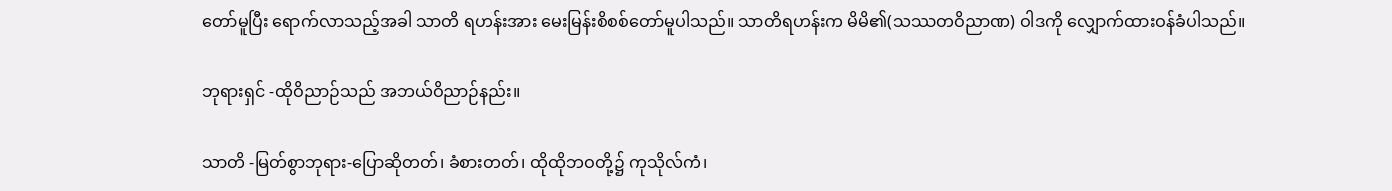တော်မူပြီး ရောက်လာသည့်အခါ သာတိ ရဟန်းအား မေးမြန်းစိစစ်တော်မူပါသည်။ သာတိရဟန်းက မိမိ၏(သဿတဝိညာဏ) ဝါဒကို လျှောက်ထားဝန်ခံပါသည်။

ဘုရားရှင် -ထိုဝိညာဉ်သည် အဘယ်ဝိညာဉ်နည်း။

သာတိ -မြတ်စွာဘုရား-ပြောဆိုတတ်၊ ခံစားတတ်၊ ထိုထိုဘဝတို့၌ ကုသိုလ်ကံ၊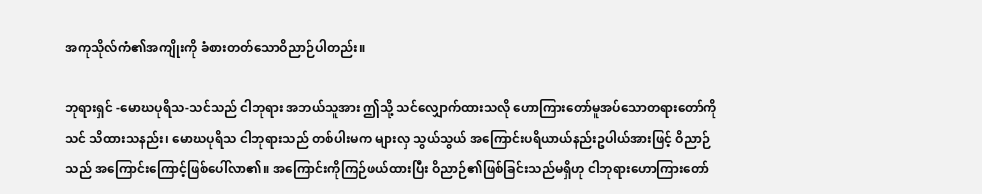အကုသိုလ်ကံ၏အကျိုးကို ခံစားတတ်သောဝိညာဉ်ပါတည်း။

ဘုရားရှင် -မောဃပုရိသ-သင်သည် ငါဘုရား အဘယ်သူအား ဤသို့ သင်လျှောက်ထားသလို ဟောကြားတော်မူအပ်သောတရားတော်ကို သင် သိထားသနည်း၊ မောဃပုရိသ ငါဘုရားသည် တစ်ပါးမက များလှ သွယ်သွယ် အကြောင်းပရိယာယ်နည်းဥပါယ်အားဖြင့် ဝိညာဉ်သည် အကြောင်းကြောင့်ဖြစ်ပေါ်လာ၏။ အကြောင်းကိုကြဉ်ဖယ်ထားပြီး ဝိညာဉ်၏ဖြစ်ခြင်းသည်မရှိဟု ငါဘုရားဟောကြားတော်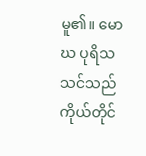မူ၏။ မောဃ ပုရိသ သင်သည် ကိုယ်တိုင်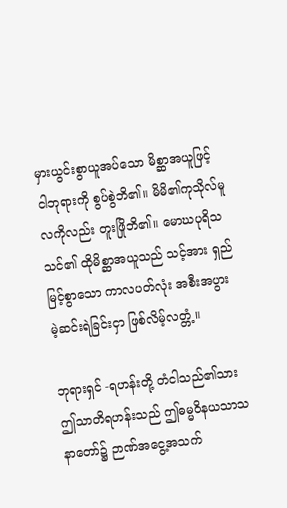မှားယွင်းစွာယူအပ်သော မိစ္ဆာအယူဖြင့် ငါဘုရားကို စွပ်စွဲဘိ၏။ မိမိ၏ကုသိုလ်မူလကိုလည်း တူးဖြိုဘိ၏။ မောဃပုရိသ သင်၏ ထိုမိစ္ဆာအယူသည် သင့်အား ရှည်မြင့်စွာသော ကာလပတ်လုံး အစီးအပွားမဲ့ဆင်းရဲခြင်းငှာ ဖြစ်လိမ့်လတ္တံ့။

ဘုရားရှင် -ရဟန်းတို့ တံငါသည်၏သား ဤသာတိရဟန်းသည် ဤဓမ္မဝိနယသာသနာတော်၌ ဉာဏ်အငွေ့အသက်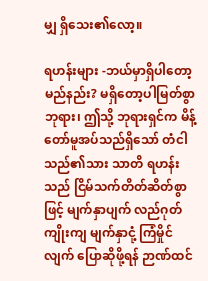မျှ ရှိသေး၏လော့။

ရဟန်းများ -ဘယ်မှာရှိပါတော့မည်နည်း? မရှိတော့ပါမြတ်စွာဘုရား၊ ဤသို့ ဘုရားရှင်က မိန့်တော်မူအပ်သည်ရှိသော် တံငါသည်၏သား သာတိ ရဟန်းသည် ငြိမ်သက်တိတ်ဆိတ်စွာဖြင့် မျက်နှာပျက် လည်ဂုတ် ကျိုးကျ မျက်နှာငုံ့ ကြံမှိုင်လျက် ပြောဆိုဖို့ရန် ဉာဏ်ထင်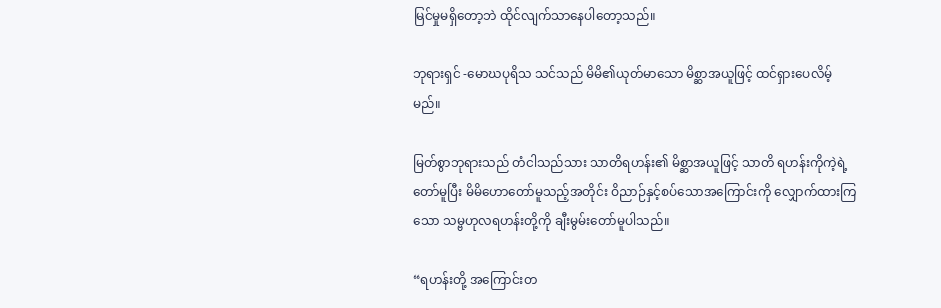မြင်မှုမရှိတော့ဘဲ ထိုင်လျက်သာနေပါတော့သည်။

ဘုရားရှင် -မောဃပုရိသ သင်သည် မိမိ၏ယုတ်မာသော မိစ္ဆာအယူဖြင့် ထင်ရှားပေလိမ့်မည်။

မြတ်စွာဘုရားသည် တံငါသည်သား သာတိရဟန်း၏ မိစ္ဆာအယူဖြင့် သာတိ ရဟန်းကိုကဲ့ရဲ့တော်မူပြီး မိမိဟောတော်မူသည့်အတိုင်း ဝိညာဉ်နှင့်စပ်သောအကြောင်းကို လျှောက်ထားကြသော သမ္ဗဟုလရဟန်းတို့ကို ချီးမွမ်းတော်မူပါသည်။

“ရဟန်းတို့ အကြောင်းတ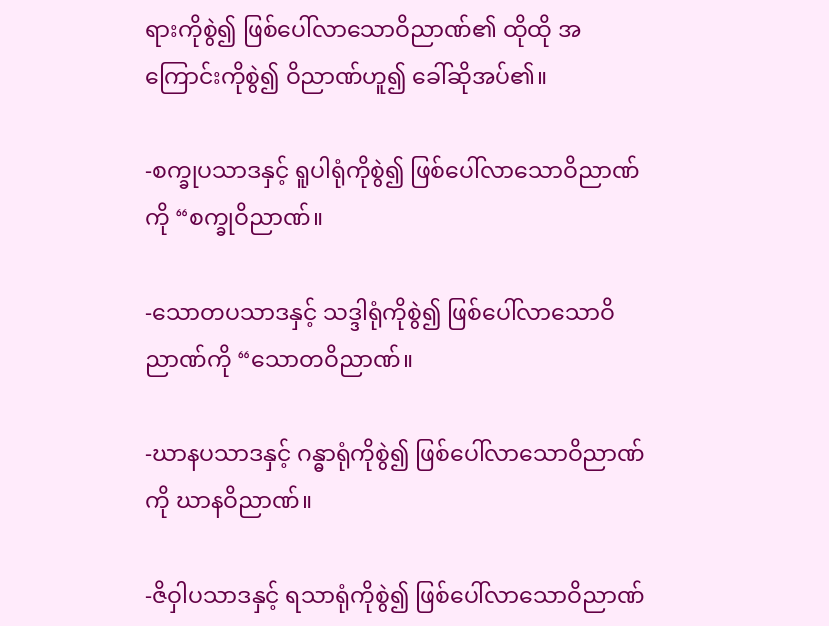ရားကိုစွဲ၍ ဖြစ်ပေါ်လာသောဝိညာဏ်၏ ထိုထို အကြောင်းကိုစွဲ၍ ဝိညာဏ်ဟူ၍ ခေါ်ဆိုအပ်၏။

-စက္ခုပသာဒနှင့် ရူပါရုံကိုစွဲ၍ ဖြစ်ပေါ်လာသောဝိညာဏ်ကို “စက္ခုဝိညာဏ်။

-သောတပသာဒနှင့် သဒ္ဒါရုံကိုစွဲ၍ ဖြစ်ပေါ်လာသောဝိညာဏ်ကို “သောတဝိညာဏ်။

-ဃာနပသာဒနှင့် ဂန္ဓာရုံကိုစွဲ၍ ဖြစ်ပေါ်လာသောဝိညာဏ်ကို ဃာနဝိညာဏ်။

-ဇိဝှါပသာဒနှင့် ရသာရုံကိုစွဲ၍ ဖြစ်ပေါ်လာသောဝိညာဏ်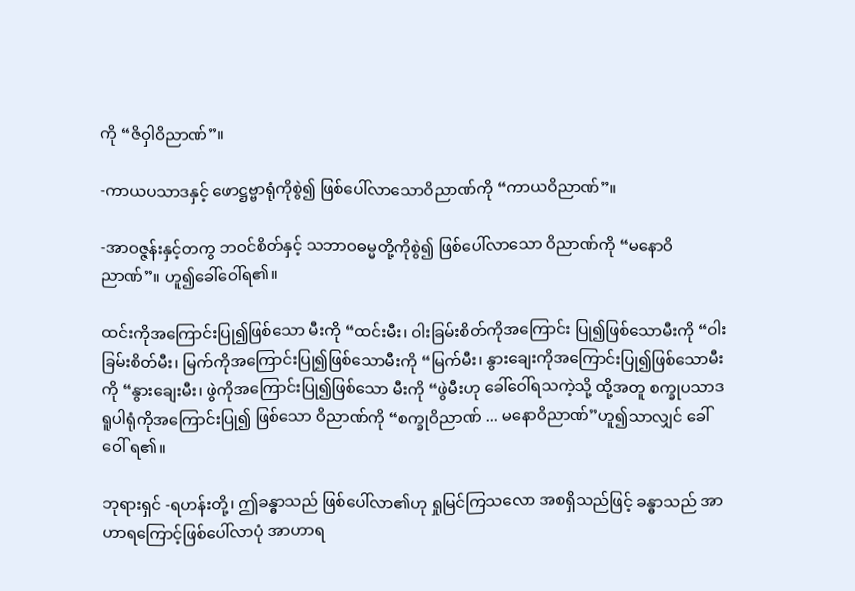ကို “ဇိဝှါဝိညာဏ်”။

-ကာယပသာဒနှင့် ဖောဋ္ဌဗ္ဗာရုံကိုစွဲ၍ ဖြစ်ပေါ်လာသောဝိညာဏ်ကို “ကာယဝိညာဏ်”။

-အာဝဇ္ဇန်းနှင့်တကွ ဘဝင်စိတ်နှင့် သဘာဝဓမ္မတို့ကိုစွဲ၍ ဖြစ်ပေါ်လာသော ဝိညာဏ်ကို “မနောဝိညာဏ်”။ ဟူ၍ခေါ်ဝေါ်ရ၏။

ထင်းကိုအကြောင်းပြု၍ဖြစ်သော မီးကို “ထင်းမီး၊ ဝါးခြမ်းစိတ်ကိုအကြောင်း ပြု၍ဖြစ်သောမီးကို “ဝါးခြမ်းစိတ်မီး၊ မြက်ကိုအကြောင်းပြု၍ဖြစ်သောမီးကို “မြက်မီး၊ နွားချေးကိုအကြောင်းပြု၍ဖြစ်သောမီးကို “နွားချေးမီး၊ ဖွဲကိုအကြောင်းပြု၍ဖြစ်သော မီးကို “ဖွဲမီးဟု ခေါ်ဝေါ်ရသကဲ့သို့ ထို့အတူ စက္ခုပသာဒ ရူပါရုံကိုအကြောင်းပြု၍ ဖြစ်သော ဝိညာဏ်ကို “စက္ခုဝိညာဏ် ... မနောဝိညာဏ်”ဟူ၍သာလျှင် ခေါ်ဝေါ် ရ၏။

ဘုရားရှင် -ရဟန်းတို့၊ ဤခန္ဓာသည် ဖြစ်ပေါ်လာ၏ဟု ရှုမြင်ကြသလော အစရှိသည်ဖြင့် ခန္ဓာသည် အာဟာရကြောင့်ဖြစ်ပေါ်လာပုံ အာဟာရ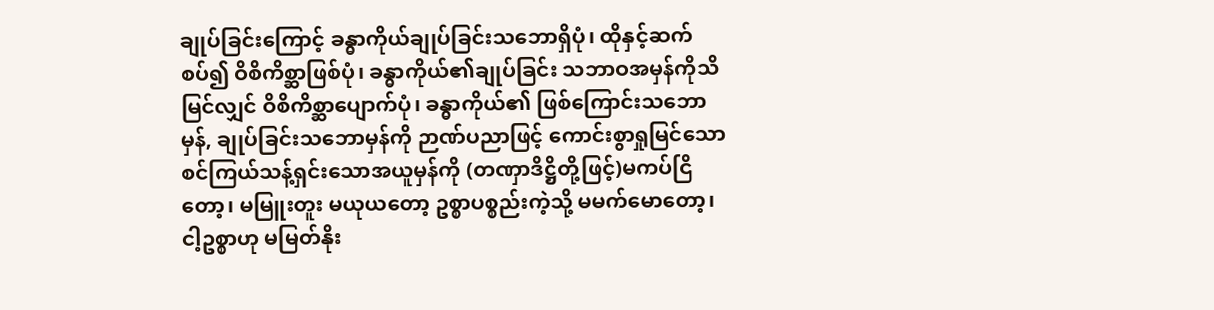ချုပ်ခြင်းကြောင့် ခန္ဓာကိုယ်ချုပ်ခြင်းသဘောရှိပုံ၊ ထိုနှင့်ဆက်စပ်၍ ဝိစိကိစ္ဆာဖြစ်ပုံ၊ ခန္ဓာကိုယ်၏ချုပ်ခြင်း သဘာဝအမှန်ကိုသိမြင်လျှင် ဝိစိကိစ္ဆာပျောက်ပုံ၊ ခန္ဓာကိုယ်၏ ဖြစ်ကြောင်းသဘောမှန်, ချုပ်ခြင်းသဘောမှန်ကို ဉာဏ်ပညာဖြင့် ကောင်းစွာရှုမြင်သော စင်ကြယ်သန့်ရှင်းသောအယူမှန်ကို (တဏှာဒိဋ္ဌိတို့ဖြင့်)မကပ်ငြိတော့၊ မမြူးတူး မယုယတော့ ဥစ္စာပစ္စည်းကဲ့သို့ မမက်မောတော့၊ ငါ့ဥစ္စာဟု မမြတ်နိုး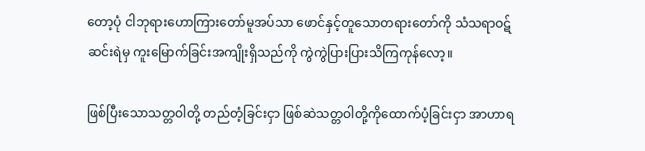တော့ပုံ ငါဘုရားဟောကြားတော်မူအပ်သာ ဖောင်နှင့်တူသောတရားတော်ကို သံသရာဝဋ်ဆင်းရဲမှ ကူးမြောက်ခြင်းအကျိုးရှိသည်ကို ကွဲကွဲပြားပြားသိကြကုန်လော့။

ဖြစ်ပြီးသောသတ္တဝါတို့ တည်တံ့ခြင်းငှာ ဖြစ်ဆဲသတ္တဝါတို့ကိုထောက်ပံ့ခြင်းငှာ အာဟာရ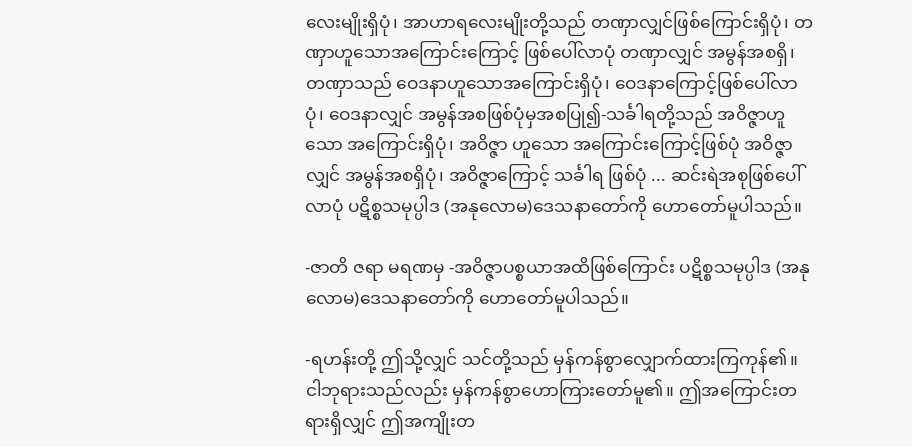လေးမျိုးရှိပုံ၊ အာဟာရလေးမျိုးတို့သည် တဏှာလျှင်ဖြစ်ကြောင်းရှိပုံ၊ တဏှာဟူသောအကြောင်းကြောင့် ဖြစ်ပေါ်လာပုံ တဏှာလျှင် အမွန်အစရှိ၊ တဏှာသည် ဝေဒနာဟူသောအကြောင်းရှိပုံ၊ ဝေဒနာကြောင့်ဖြစ်ပေါ်လာပုံ၊ ဝေဒနာလျှင် အမွန်အစဖြစ်ပုံမှအစပြု၍-သင်္ခါရတို့သည် အဝိဇ္ဇာဟူသော အကြောင်းရှိပုံ၊ အဝိဇ္ဇာ ဟူသော အကြောင်းကြောင့်ဖြစ်ပုံ အဝိဇ္ဇာလျှင် အမွန်အစရှိပုံ၊ အဝိဇ္ဇာကြောင့် သင်္ခါရ ဖြစ်ပုံ ... ဆင်းရဲအစုဖြစ်ပေါ်လာပုံ ပဋိစ္စသမုပ္ပါဒ (အနုလောမ)ဒေသနာတော်ကို ဟောတော်မူပါသည်။

-ဇာတိ ဇရာ မရဏမှ -အဝိဇ္ဇာပစ္စယာအထိဖြစ်ကြောင်း ပဋိစ္စသမုပ္ပါဒ (အနုလောမ)ဒေသနာတော်ကို ဟောတော်မူပါသည်။

-ရဟန်းတို့ ဤသို့လျှင် သင်တို့သည် မှန်ကန်စွာလျှောက်ထားကြကုန်၏။ ငါဘုရားသည်လည်း မှန်ကန်စွာဟောကြားတော်မူ၏။ ဤအကြောင်းတရားရှိလျှင် ဤအကျိုးတ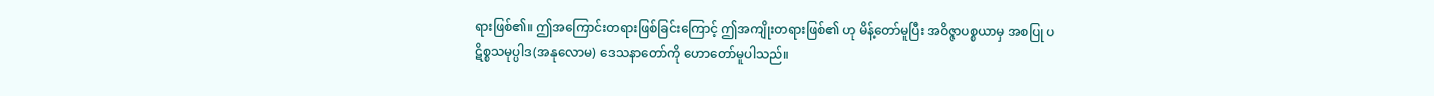ရားဖြစ်၏။ ဤအကြောင်းတရားဖြစ်ခြင်းကြောင့် ဤအကျိုးတရားဖြစ်၏ ဟု မိန့်တော်မူပြီး အဝိဇ္ဇာပစ္စယာမှ အစပြု ပဋိစ္စသမုပ္ပါဒ(အနုလောမ) ဒေသနာတော်ကို ဟောတော်မူပါသည်။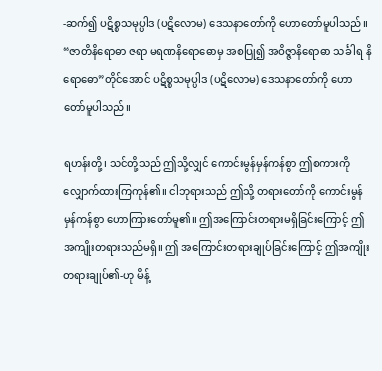-ဆက်၍ ပဋိစ္စသမုပ္ပါဒ (ပဋိလောမ) ဒေသနာတော်ကို ဟောတော်မူပါသည်။ “ဇာတိနိရောဓာ ဇရာ မရဏနိရောဓောမှ အစပြု၍ အဝိဇ္ဇာနိရောဓာ သင်္ခါရ နိရောဓော”တိုင်အောင် ပဋိစ္စသမုပ္ပါဒ (ပဋိလောမ) ဒေသနာတော်ကို ဟောတော်မူပါသည်။

ရဟန်းတို့၊ သင်တို့သည် ဤသို့လျှင် ကောင်းမွန်မှန်ကန်စွာ ဤစကားကို လျှောက်ထားကြကုန်၏။ ငါဘုရားသည် ဤသို့ တရားတော်ကို ကောင်းမွန်မှန်ကန်စွာ ဟောကြားတော်မူ၏။ ဤအကြောင်းတရားမရှိခြင်းကြောင့် ဤအကျိုးတရားသည်မရှိ။ ဤ အကြောင်းတရားချုပ်ခြင်းကြောင့် ဤအကျိုးတရားချုပ်၏-ဟု မိန့်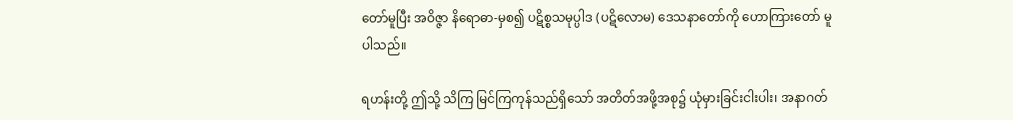တော်မူပြီး အဝိဇ္ဇာ နိရောဓာ-မှစ၍ ပဋိစ္စသမုပ္ပါဒ (ပဋိလောမ) ဒေသနာတော်ကို ဟောကြားတော် မူပါသည်။

ရဟန်းတို့ ဤသို့ သိကြ မြင်ကြကုန်သည်ရှိသော် အတိတ်အဖို့အစု၌ ယုံမှားခြင်းငါးပါး၊ အနာဂတ်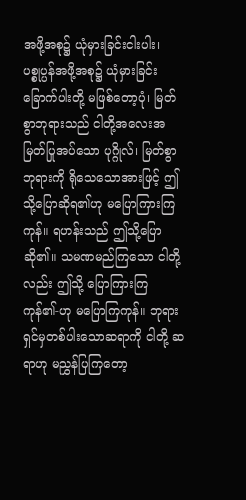အဖို့အစု၌ ယုံမှားခြင်းငါးပါး၊ ပစ္စုပ္ပန်အဖို့အစု၌ ယုံမှားခြင်း ခြောက်ပါးတို့ မဖြစ်တော့ပုံ၊ မြတ်စွာဘုရားသည် ငါတို့အလေးအမြတ်ပြုအပ်သော ပုဂ္ဂိုလ်၊ မြတ်စွာဘုရားကို ရိုသေသောအားဖြင့် ဤသို့ပြောဆိုရ၏ဟု မပြောကြားကြကုန်။ ရဟန်းသည် ဤသို့ပြောဆို၏။ သမဏမည်ကြသော ငါတို့လည်း ဤသို့ ပြောကြားကြကုန်၏-ဟု မပြောကြကုန်။ ဘုရားရှင်မှတစ်ပါးသောဆရာကို ငါတို့ ဆရာဟု မညွှန်ပြကြတော့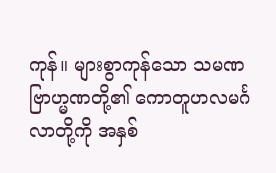ကုန်။ များစွာကုန်သော သမဏ ဗြာဟ္မဏတို့၏ ကောတူဟလမင်္ဂလာတို့ကို အနှစ်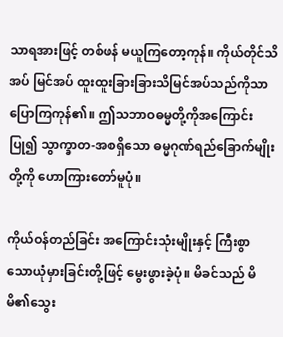သာရအားဖြင့် တစ်ဖန် မယူကြတော့ကုန်။ ကိုယ်တိုင်သိအပ် မြင်အပ် ထူးထူးခြားခြားသိမြင်အပ်သည်ကိုသာ ပြောကြကုန်၏။ ဤသဘာဝဓမ္မတို့ကိုအကြောင်းပြု၍ သွာက္ခာတ-အစရှိသော ဓမ္မဂုဏ်ရည်ခြောက်မျိုးတို့ကို ဟောကြားတော်မူပုံ။

ကိုယ်ဝန်တည်ခြင်း အကြောင်းသုံးမျိုးနှင့် ကြီးစွာသောယုံမှားခြင်းတို့ဖြင့် မွေးဖွားခဲ့ပုံ။ မိခင်သည် မိမိ၏သွေး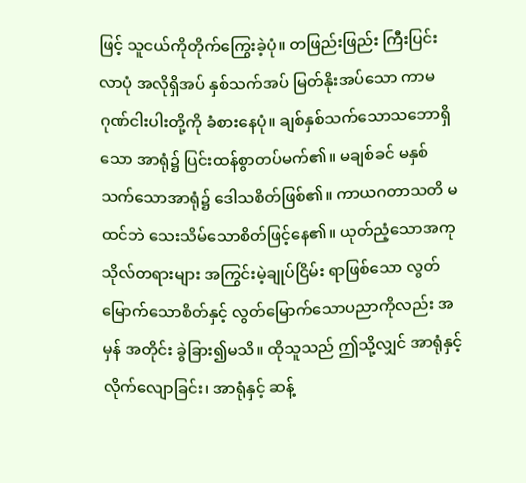ဖြင့် သူငယ်ကိုတိုက်ကြွေးခဲ့ပုံ။ တဖြည်းဖြည်း ကြီးပြင်းလာပုံ အလိုရှိအပ် နှစ်သက်အပ် မြတ်နိုးအပ်သော ကာမဂုဏ်ငါးပါးတို့ကို ခံစားနေပုံ။ ချစ်နှစ်သက်သောသဘောရှိသော အာရုံ၌ ပြင်းထန်စွာတပ်မက်၏။ မချစ်ခင် မနှစ်သက်သောအာရုံ၌ ဒေါသစိတ်ဖြစ်၏။ ကာယဂတာသတိ မထင်ဘဲ သေးသိမ်သောစိတ်ဖြင့်နေ၏။ ယုတ်ညံ့သောအကုသိုလ်တရားများ အကြွင်းမဲ့ချုပ်ငြိမ်း ရာဖြစ်သော လွတ်မြောက်သောစိတ်နှင့် လွတ်မြောက်သောပညာကိုလည်း အမှန် အတိုင်း ခွဲခြား၍မသိ။ ထိုသူသည် ဤသို့လျှင် အာရုံနှင့်လိုက်လျောခြင်း၊ အာရုံနှင့် ဆန့်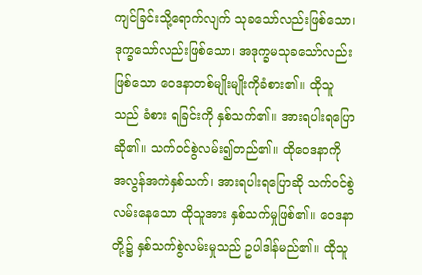ကျင်ခြင်းသို့ရောက်လျက် သုခသော်လည်းဖြစ်သော၊ ဒုက္ခသော်လည်းဖြစ်သော၊ အဒုက္ခမသုခသော်လည်းဖြစ်သော ဝေဒနာတစ်မျိုးမျိုးကိုခံစား၏။ ထိုသူသည် ခံစား ရခြင်းကို နှစ်သက်၏။ အားရပါးရပြောဆို၏။ သက်ဝင်စွဲလမ်း၍တည်၏။ ထိုဝေဒနာကို အလွန်အကဲနှစ်သက်၊ အားရပါးရပြောဆို သက်ဝင်စွဲလမ်းနေသော ထိုသူအား နှစ်သက်မှုဖြစ်၏။ ဝေဒနာတို့၌ နှစ်သက်စွဲလမ်းမှုသည် ဥပါဒါန်မည်၏။ ထိုသူ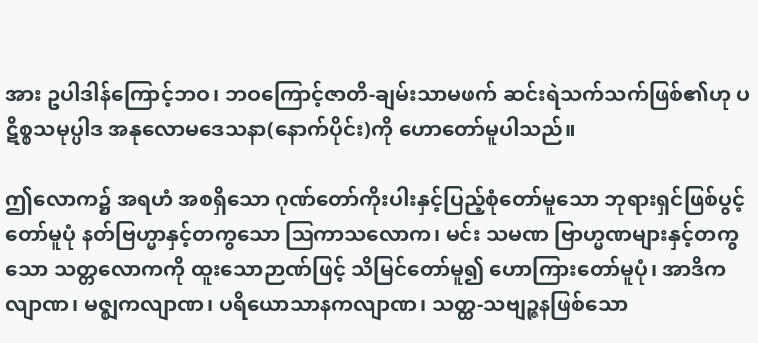အား ဥပါဒါန်ကြောင့်ဘဝ၊ ဘဝကြောင့်ဇာတိ-ချမ်းသာမဖက် ဆင်းရဲသက်သက်ဖြစ်၏ဟု ပဋိစ္စသမုပ္ပါဒ အနုလောမဒေသနာ(နောက်ပိုင်း)ကို ဟောတော်မူပါသည်။

ဤလောက၌ အရဟံ အစရှိသော ဂုဏ်တော်ကိုးပါးနှင့်ပြည့်စုံတော်မူသော ဘုရားရှင်ဖြစ်ပွင့်တော်မူပုံ နတ်ဗြဟ္မာနှင့်တကွသော ဩကာသလောက၊ မင်း သမဏ ဗြာဟ္မဏများနှင့်တကွသော သတ္တလောကကို ထူးသောဉာဏ်ဖြင့် သိမြင်တော်မူ၍ ဟောကြားတော်မူပုံ၊ အာဒိကလျာဏ၊ မဇ္ဈကလျာဏ၊ ပရိယောသာနကလျာဏ၊ သတ္ထ-သဗျဉ္ဇနဖြစ်သော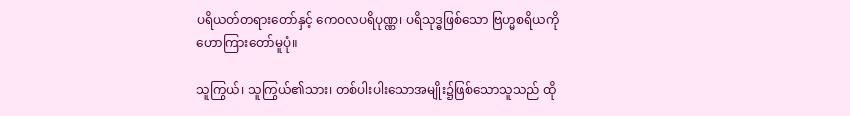ပရိယတ်တရားတော်နှင့် ကေဝလပရိပုဏ္ဏ၊ ပရိသုဒ္ဓဖြစ်သော ဗြဟ္မစရိယကို ဟောကြားတော်မူပုံ။

သူကြွယ်၊ သူကြွယ်၏သား၊ တစ်ပါးပါးသောအမျိုး၌ဖြစ်သောသူသည် ထို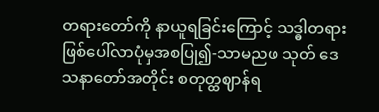တရားတော်ကို နာယူရခြင်းကြောင့် သဒ္ဓါတရားဖြစ်ပေါ်လာပုံမှအစပြု၍-သာမညဖ သုတ် ဒေသနာတော်အတိုင်း စတုတ္ထဈာန်ရ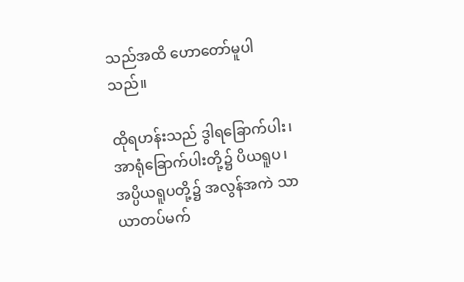သည်အထိ ဟောတော်မူပါသည်။

ထိုရဟန်းသည် ဒွါရခြောက်ပါး၊ အာရုံခြောက်ပါးတို့၌ ပိယရူပ၊ အပ္ပိယရူပတို့၌ အလွန်အကဲ သာယာတပ်မက်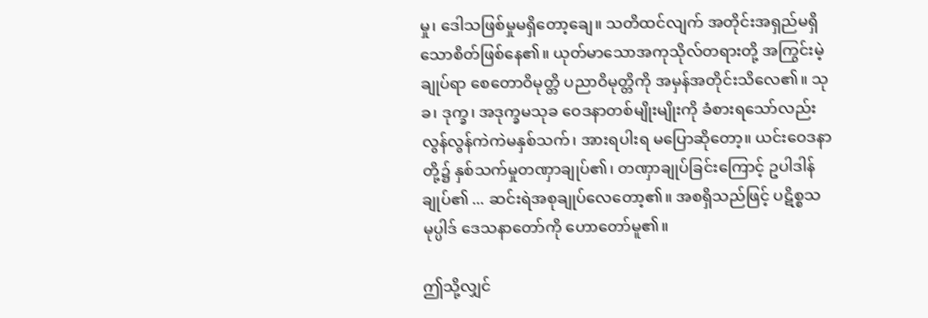မှု၊ ဒေါသဖြစ်မှုမရှိတော့ချေ။ သတိထင်လျက် အတိုင်းအရှည်မရှိသောစိတ်ဖြစ်နေ၏။ ယုတ်မာသောအကုသိုလ်တရားတို့ အကြွင်းမဲ့ ချုပ်ရာ စေတောဝိမုတ္တိ ပညာဝိမုတ္တိကို အမှန်အတိုင်းသိလေ၏။ သုခ၊ ဒုက္ခ၊ အဒုက္ခမသုခ ဝေဒနာတစ်မျိုးမျိုးကို ခံစားရသော်လည်း လွန်လွန်ကဲကဲမနှစ်သက်၊ အားရပါးရ မပြောဆိုတော့။ ယင်းဝေဒနာတို့၌ နှစ်သက်မှုတဏှာချုပ်၏၊ တဏှာချုပ်ခြင်းကြောင့် ဥပါဒါန်ချုပ်၏ ... ဆင်းရဲအစုချုပ်လေတော့၏။ အစရှိသည်ဖြင့် ပဋိစ္စသမုပ္ပါဒ် ဒေသနာတော်ကို ဟောတော်မူ၏။

ဤသို့လျှင်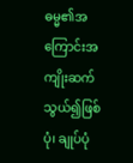ဓမ္မ၏အကြောင်းအကျိုးဆက်သွယ်၍ဖြစ်ပုံ၊ ချုပ်ပုံ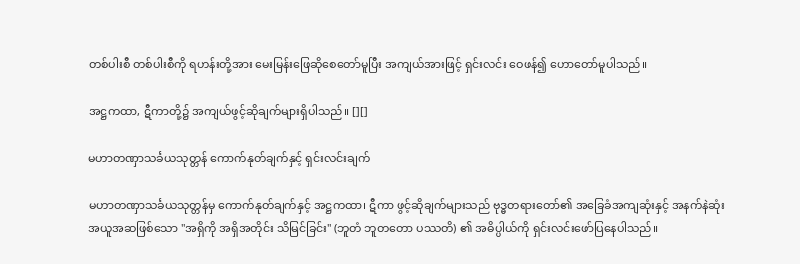တစ်ပါးစီ တစ်ပါးစီကို ရဟန်းတို့အား မေးမြန်းဖြေဆိုစေတော်မူပြီး အကျယ်အားဖြင့် ရှင်းလင်း ဝေဖန်၍ ဟောတော်မူပါသည်။

အဋ္ဌကထာ, ဋီကာတို့၌ အကျယ်ဖွင့်ဆိုချက်များရှိပါသည်။ [][]

မဟာတဏှာသင်္ခယသုတ္တန် ကောက်နုတ်ချက်နှင့် ရှင်းလင်းချက်

မဟာတဏှာသင်္ခယသုတ္တန်မှ ကောက်နုတ်ချက်နှင့် အဋ္ဌကထာ၊ ဋီကာ ဖွင့်ဆိုချက်များသည် ဗုဒ္ဓတရားတော်၏ အခြေခံအကျဆုံးနှင့် အနက်နဲဆုံး အယူအဆဖြစ်သော "အရှိကို အရှိအတိုင်း သိမြင်ခြင်း" (ဘူတံ ဘူတတော ပဿတိ) ၏ အဓိပ္ပါယ်ကို ရှင်းလင်းဖော်ပြနေပါသည်။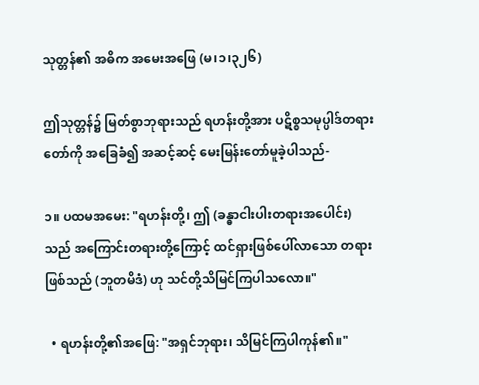သုတ္တန်၏ အဓိက အမေးအဖြေ (မ၊၁၊၃၂၆)

ဤသုတ္တန်၌ မြတ်စွာဘုရားသည် ရဟန်းတို့အား ပဋိစ္စသမုပ္ပါဒ်တရားတော်ကို အခြေခံ၍ အဆင့်ဆင့် မေးမြန်းတော်မူခဲ့ပါသည်-

၁။ ပထမအမေး: "ရဟန်းတို့၊ ဤ (ခန္ဓာငါးပါးတရားအပေါင်း) သည် အကြောင်းတရားတို့ကြောင့် ထင်ရှားဖြစ်ပေါ်လာသော တရားဖြစ်သည် (ဘူတမိဒံ) ဟု သင်တို့သိမြင်ကြပါသလော။"

  • ရဟန်းတို့၏အဖြေ: "အရှင်ဘုရား၊ သိမြင်ကြပါကုန်၏။"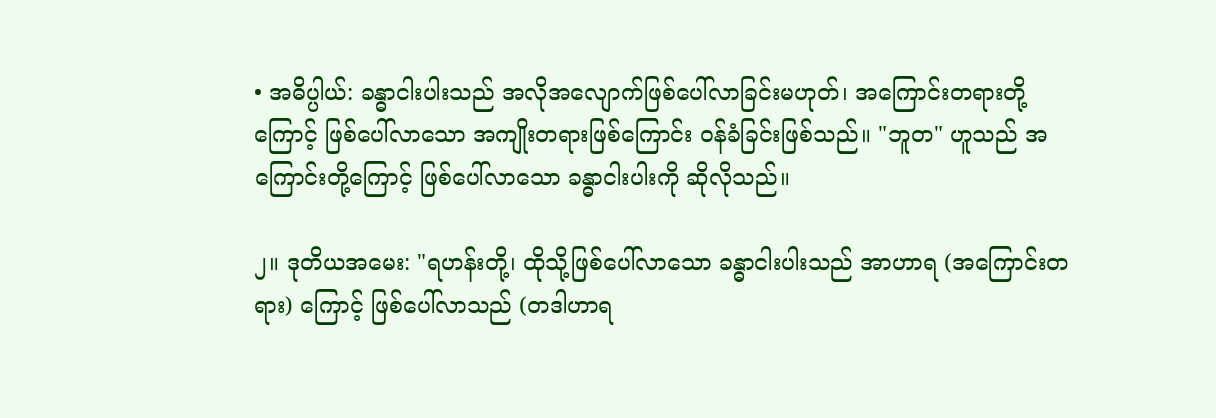• အဓိပ္ပါယ်: ခန္ဓာငါးပါးသည် အလိုအလျောက်ဖြစ်ပေါ်လာခြင်းမဟုတ်၊ အကြောင်းတရားတို့ကြောင့် ဖြစ်ပေါ်လာသော အကျိုးတရားဖြစ်ကြောင်း ဝန်ခံခြင်းဖြစ်သည်။ "ဘူတ" ဟူသည် အကြောင်းတို့ကြောင့် ဖြစ်ပေါ်လာသော ခန္ဓာငါးပါးကို ဆိုလိုသည်။

၂။ ဒုတိယအမေး: "ရဟန်းတို့၊ ထိုသို့ဖြစ်ပေါ်လာသော ခန္ဓာငါးပါးသည် အာဟာရ (အကြောင်းတရား) ကြောင့် ဖြစ်ပေါ်လာသည် (တဒါဟာရ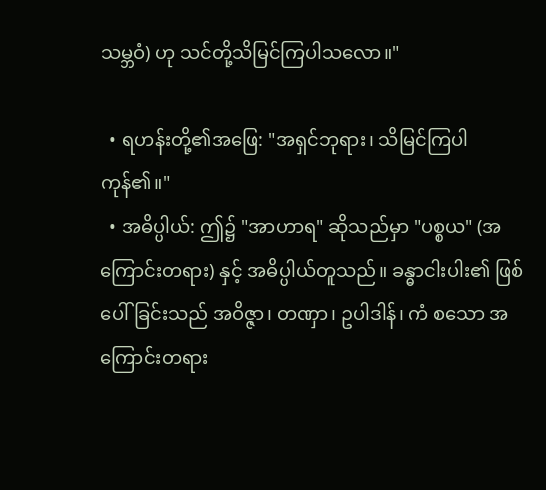သမ္ဘဝံ) ဟု သင်တို့သိမြင်ကြပါသလော။"

  • ရဟန်းတို့၏အဖြေ: "အရှင်ဘုရား၊ သိမြင်ကြပါကုန်၏။"
  • အဓိပ္ပါယ်: ဤ၌ "အာဟာရ" ဆိုသည်မှာ "ပစ္စယ" (အကြောင်းတရား) နှင့် အဓိပ္ပါယ်တူသည်။ ခန္ဓာငါးပါး၏ ဖြစ်ပေါ်ခြင်းသည် အဝိဇ္ဇာ၊ တဏှာ၊ ဥပါဒါန်၊ ကံ စသော အကြောင်းတရား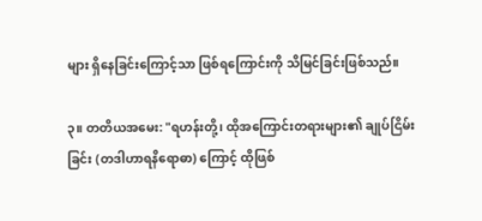များ ရှိနေခြင်းကြောင့်သာ ဖြစ်ရကြောင်းကို သိမြင်ခြင်းဖြစ်သည်။

၃။ တတိယအမေး: "ရဟန်းတို့၊ ထိုအကြောင်းတရားများ၏ ချုပ်ငြိမ်းခြင်း (တဒါဟာရနိရောဓာ) ကြောင့် ထိုဖြစ်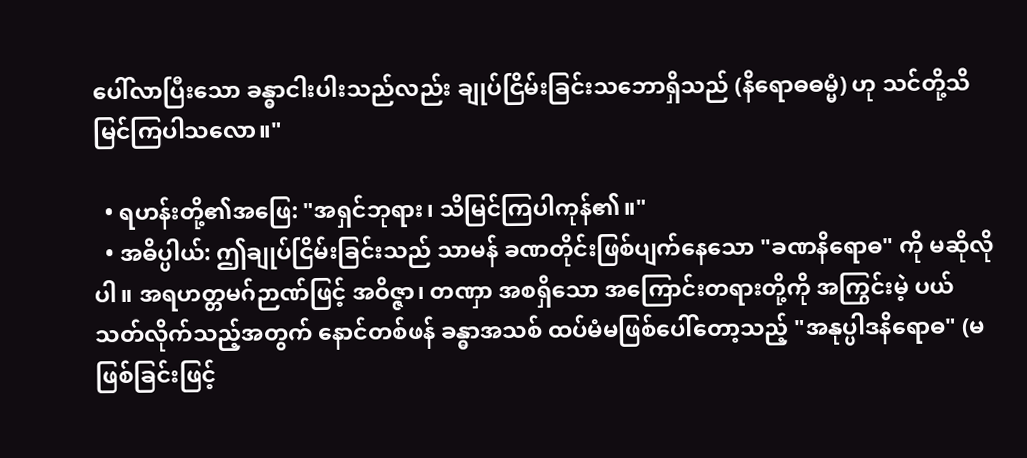ပေါ်လာပြီးသော ခန္ဓာငါးပါးသည်လည်း ချုပ်ငြိမ်းခြင်းသဘောရှိသည် (နိရောဓဓမ္မံ) ဟု သင်တို့သိမြင်ကြပါသလော။"

  • ရဟန်းတို့၏အဖြေ: "အရှင်ဘုရား၊ သိမြင်ကြပါကုန်၏။"
  • အဓိပ္ပါယ်: ဤချုပ်ငြိမ်းခြင်းသည် သာမန် ခဏတိုင်းဖြစ်ပျက်နေသော "ခဏနိရောဓ" ကို မဆိုလိုပါ။ အရဟတ္တမဂ်ဉာဏ်ဖြင့် အဝိဇ္ဇာ၊ တဏှာ အစရှိသော အကြောင်းတရားတို့ကို အကြွင်းမဲ့ ပယ်သတ်လိုက်သည့်အတွက် နောင်တစ်ဖန် ခန္ဓာအသစ် ထပ်မံမဖြစ်ပေါ်တော့သည့် "အနုပ္ပါဒနိရောဓ" (မဖြစ်ခြင်းဖြင့်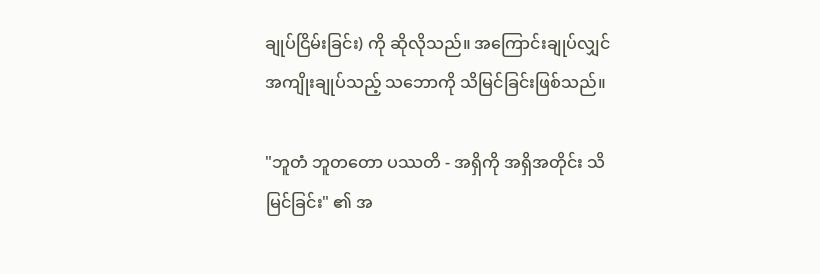ချုပ်ငြိမ်းခြင်း) ကို ဆိုလိုသည်။ အကြောင်းချုပ်လျှင် အကျိုးချုပ်သည့် သဘောကို သိမြင်ခြင်းဖြစ်သည်။

"ဘူတံ ဘူတတော ပဿတိ - အရှိကို အရှိအတိုင်း သိမြင်ခြင်း" ၏ အ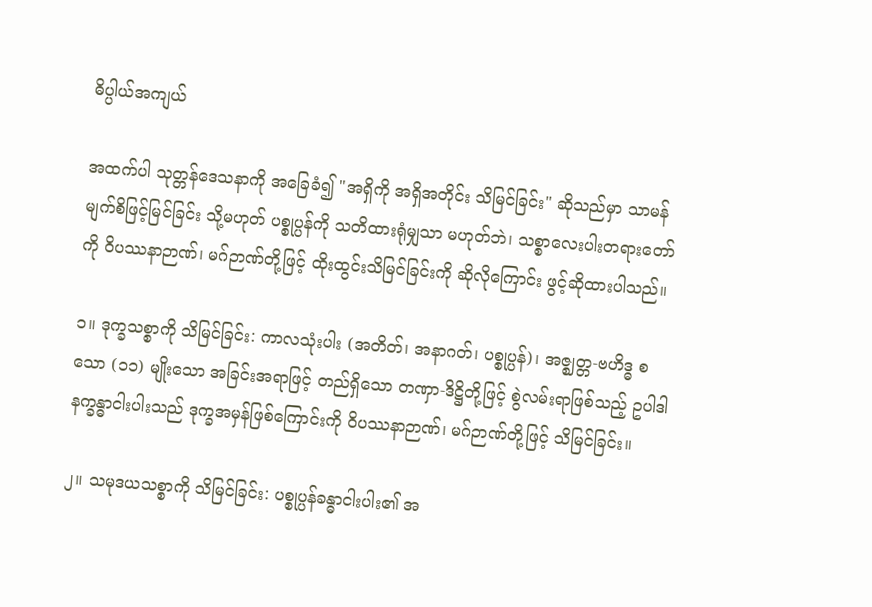ဓိပ္ပါယ်အကျယ်

အထက်ပါ သုတ္တန်ဒေသနာကို အခြေခံ၍ "အရှိကို အရှိအတိုင်း သိမြင်ခြင်း" ဆိုသည်မှာ သာမန်မျက်စိဖြင့်မြင်ခြင်း သို့မဟုတ် ပစ္စုပ္ပန်ကို သတိထားရုံမျှသာ မဟုတ်ဘဲ၊ သစ္စာလေးပါးတရားတော်ကို ဝိပဿနာဉာဏ်၊ မဂ်ဉာဏ်တို့ဖြင့် ထိုးထွင်းသိမြင်ခြင်းကို ဆိုလိုကြောင်း ဖွင့်ဆိုထားပါသည်။

၁။ ဒုက္ခသစ္စာကို သိမြင်ခြင်း: ကာလသုံးပါး (အတိတ်၊ အနာဂတ်၊ ပစ္စုပ္ပန်)၊ အဇ္ဈတ္တ-ဗဟိဒ္ဓ စသော (၁၁) မျိုးသော အခြင်းအရာဖြင့် တည်ရှိသော တဏှာ-ဒိဋ္ဌိတို့ဖြင့် စွဲလမ်းရာဖြစ်သည့် ဥပါဒါနက္ခန္ဓာငါးပါးသည် ဒုက္ခအမှန်ဖြစ်ကြောင်းကို ဝိပဿနာဉာဏ်၊ မဂ်ဉာဏ်တို့ဖြင့် သိမြင်ခြင်း။

၂။ သမုဒယသစ္စာကို သိမြင်ခြင်း: ပစ္စုပ္ပန်ခန္ဓာငါးပါး၏ အ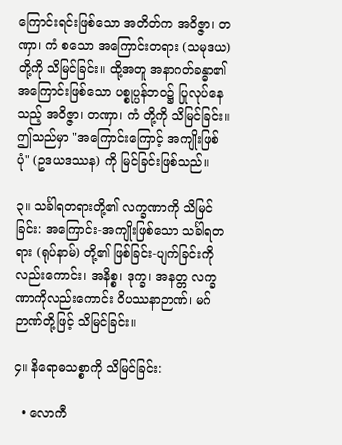ကြောင်းရင်းဖြစ်သော အတိတ်က အဝိဇ္ဇာ၊ တဏှာ၊ ကံ စသော အကြောင်းတရား (သမုဒယ) တို့ကို သိမြင်ခြင်း။ ထို့အတူ အနာဂတ်ခန္ဓာ၏ အကြောင်းဖြစ်သော ပစ္စုပ္ပန်ဘဝ၌ ပြုလုပ်နေသည့် အဝိဇ္ဇာ၊ တဏှာ၊ ကံ တို့ကို သိမြင်ခြင်း။ ဤသည်မှာ "အကြောင်းကြောင့် အကျိုးဖြစ်ပုံ" (ဥဒယဒဿန) ကို မြင်ခြင်းဖြစ်သည်။

၃။ သင်္ခါရတရားတို့၏ လက္ခဏာကို သိမြင်ခြင်း: အကြောင်း-အကျိုးဖြစ်သော သင်္ခါရတရား (ရုပ်နာမ်) တို့၏ ဖြစ်ခြင်း-ပျက်ခြင်းကိုလည်းကောင်း၊ အနိစ္စ၊ ဒုက္ခ၊ အနတ္တ လက္ခဏာကိုလည်းကောင်း ဝိပဿနာဉာဏ်၊ မဂ်ဉာဏ်တို့ဖြင့် သိမြင်ခြင်း။

၄။ နိရောဓသစ္စာကို သိမြင်ခြင်း:

  • လောကီ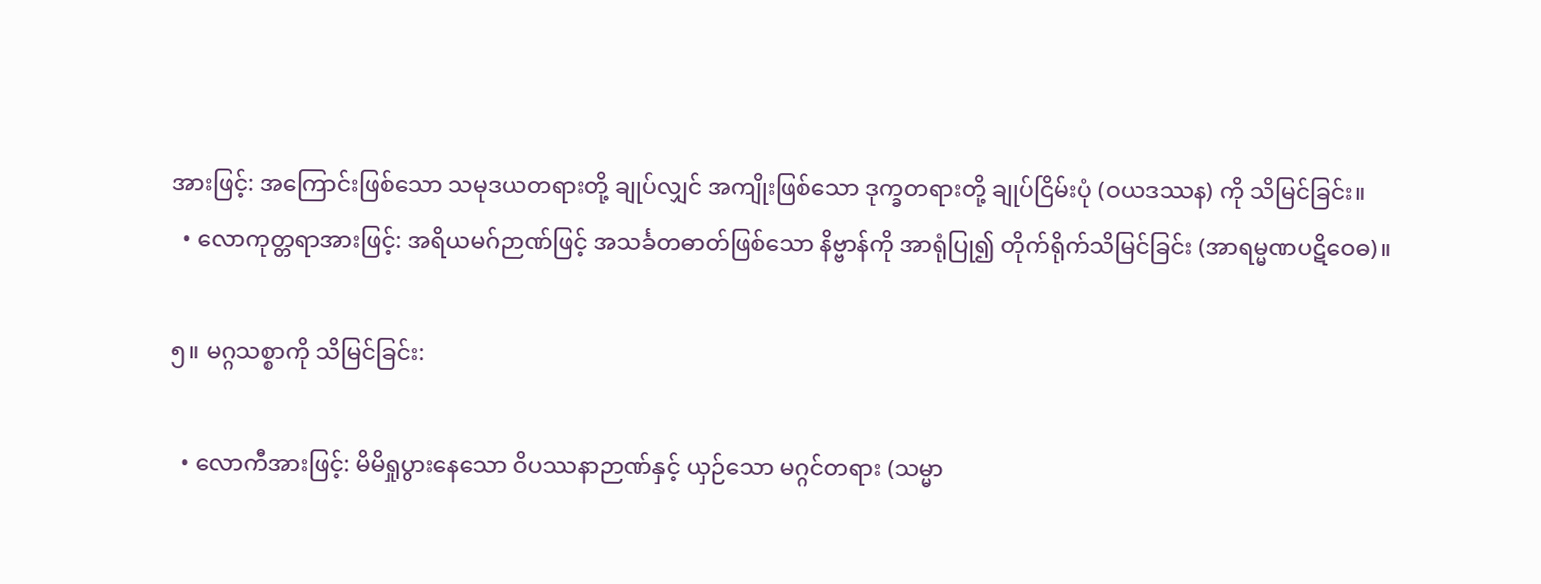အားဖြင့်: အကြောင်းဖြစ်သော သမုဒယတရားတို့ ချုပ်လျှင် အကျိုးဖြစ်သော ဒုက္ခတရားတို့ ချုပ်ငြိမ်းပုံ (ဝယဒဿန) ကို သိမြင်ခြင်း။
  • လောကုတ္တရာအားဖြင့်: အရိယမဂ်ဉာဏ်ဖြင့် အသင်္ခတဓာတ်ဖြစ်သော နိဗ္ဗာန်ကို အာရုံပြု၍ တိုက်ရိုက်သိမြင်ခြင်း (အာရမ္မဏပဋိဝေဓ)။

၅။ မဂ္ဂသစ္စာကို သိမြင်ခြင်း:

  • လောကီအားဖြင့်: မိမိရှုပွားနေသော ဝိပဿနာဉာဏ်နှင့် ယှဉ်သော မဂ္ဂင်တရား (သမ္မာ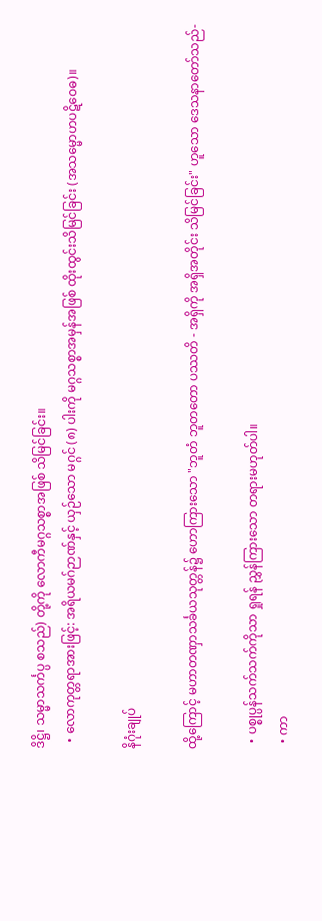ဒိဋ္ဌိ၊ သမ္မာသင်္ကပ္ပ စသည်) တို့ကို လောကီမဂ္ဂသစ္စာအဖြစ် သိမြင်ခြင်း။
  • လောကုတ္တရာအားဖြင့်: အရိယမဂ်ဉာဏ်နှင့် ယှဉ်သော မဂ္ဂင် (၈) ပါးကို မဂ္ဂသစ္စာအမှန်အဖြစ် ထိုးထွင်းသိမြင်ခြင်း (အသမ္မောဟပဋိဝေဓ)။

နိဂုံးချုပ်

ထို့ကြောင့် မဟာတဏှာသင်္ခယသုတ္တန်၌ ဟောကြားသော "ဘူတံ ဘူတတော ပဿတိ - အရှိကို အရှိအတိုင်း သိမြင်ခြင်း" ဟူသော ဒေသနာတော်သည်-

  • ပစ္စုပ္ပန်သက်သက်ကိုသာ ရှုရန် ညွှန်ကြားသော တရားမဟုတ်ပါ။
  • ကာ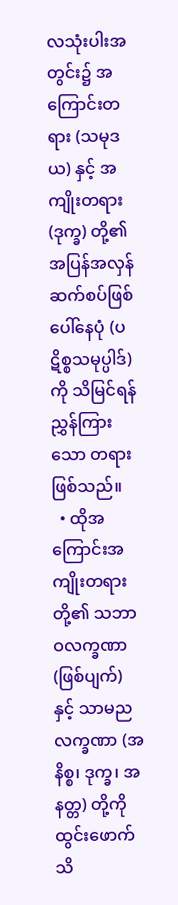လသုံးပါးအတွင်း၌ အကြောင်းတရား (သမုဒယ) နှင့် အကျိုးတရား (ဒုက္ခ) တို့၏ အပြန်အလှန် ဆက်စပ်ဖြစ်ပေါ်နေပုံ (ပဋိစ္စသမုပ္ပါဒ်) ကို သိမြင်ရန် ညွှန်ကြားသော တရားဖြစ်သည်။
  • ထိုအကြောင်းအကျိုးတရားတို့၏ သဘာဝလက္ခဏာ (ဖြစ်ပျက်) နှင့် သာမညလက္ခဏာ (အနိစ္စ၊ ဒုက္ခ၊ အနတ္တ) တို့ကို ထွင်းဖောက်သိ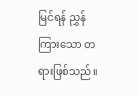မြင်ရန် ညွှန်ကြားသော တရားဖြစ်သည်။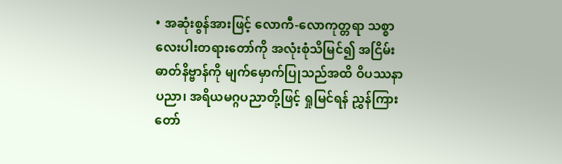• အဆုံးစွန်အားဖြင့် လောကီ-လောကုတ္တရာ သစ္စာလေးပါးတရားတော်ကို အလုံးစုံသိမြင်၍ အငြိမ်းဓာတ်နိဗ္ဗာန်ကို မျက်မှောက်ပြုသည်အထိ ဝိပဿနာပညာ၊ အရိယမဂ္ဂပညာတို့ဖြင့် ရှုမြင်ရန် ညွှန်ကြားတော်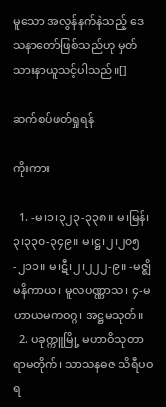မူသော အလွန်နက်နဲသည့် ဒေသနာတော်ဖြစ်သည်ဟု မှတ်သားနာယူသင့်ပါသည်။[]

ဆက်စပ်ဖတ်ရှုရန်

ကိုးကား

  1. -မ၊၁၊၃၂၃-၃၃၈။ မ၊မြန်၊၃၊၃၃၀-၃၄၉။ မ၊ဋ္ဌ၊၂၊၂၀၅-၂၁၁။ မ၊ဋီ၊၂၊၂၂၂-၉။ -မဇ္ဈိမနိကာယ၊ မူလပဏ္ဏာသ၊ ၄-မဟာယမကဝဂ္ဂ၊ အဋ္ဌမသုတ်။
  2. ပခုက္ကူမြို့ မဟာဝိသုတာရာမတိုက်၊ သာသနဓဇ သိရီပဝရ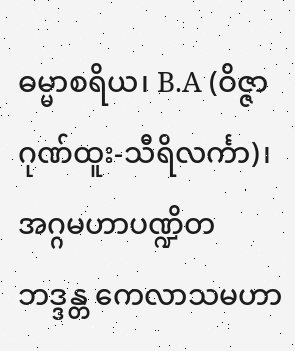ဓမ္မာစရိယ၊ B.A (ဝိဇ္ဇာဂုဏ်ထူး-သီရိလင်္ကာ)၊ အဂ္ဂမဟာပဏ္ဍိတ ဘဒ္ဒန္တ ကေလာသမဟာ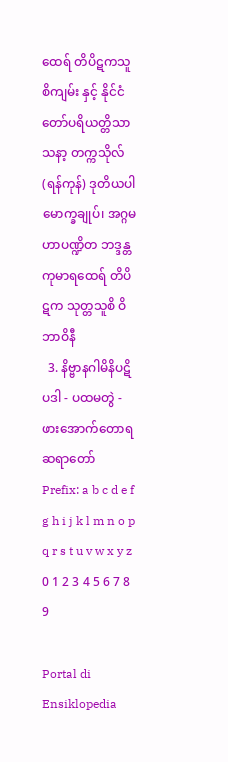ထေရ် တိပိဋကသူစိကျမ်း နှင့် နိုင်ငံတော်ပရိယတ္တိသာသနာ့ တက္ကသိုလ် (ရန်ကုန်) ဒုတိယပါမောက္ခချုပ်၊ အဂ္ဂမဟာပဏ္ဍိတ ဘဒ္ဒန္တကုမာရထေရ် တိပိဋက သုတ္တသူစိ ဝိဘာဝိနီ
  3. နိဗ္ဗာနဂါမိနိပဋိပဒါ - ပထမတွဲ - ဖားအောက်တောရဆရာတော်
Prefix: a b c d e f g h i j k l m n o p q r s t u v w x y z 0 1 2 3 4 5 6 7 8 9

Portal di Ensiklopedia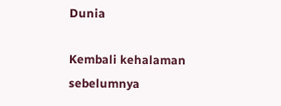Dunia

Kembali kehalaman sebelumnya